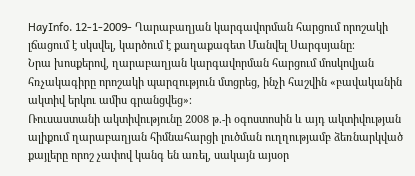HayInfo. 12-1-2009- Ղարաբաղյան կարգավորման հարցում որոշակի լճացում է սկսվել, կարծում է քաղաքագետ Մանվել Սարգսյանը։
Նրա խոսքերով, ղարաբաղյան կարգավորման հարցում մոսկովյան հռչակագիրը որոշակի պարզություն մտցրեց, ինչի հաշվին «բավականին ակտիվ երկու ամիս գրանցվեց»։
Ռուսաստանի ակտիվությունը 2008 թ.-ի օգոստոսին և այդ ակտիվության ալիքում ղարաբաղյան հիմնահարցի լուծման ուղղությամբ ձեռնարկված քայլերը որոշ չափով կանգ են առել, սակայն այսօր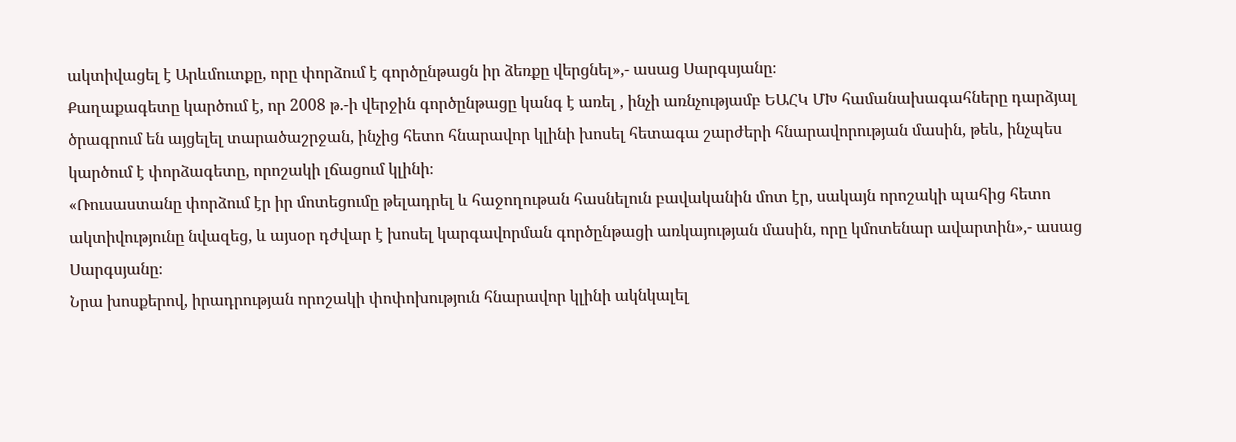ակտիվացել է Արևմուտքը, որը փորձում է գործընթացն իր ձեռքը վերցնել»,- ասաց Սարգսյանը։
Քաղաքագետը կարծում է, որ 2008 թ.-ի վերջին գործընթացը կանգ է առել , ինչի առնչությամբ ԵԱՀԿ ՄԽ համանախագահները դարձյալ ծրագրում են այցելել տարածաշրջան, ինչից հետո հնարավոր կլինի խոսել հետագա շարժերի հնարավորության մասին, թեև, ինչպես կարծում է փորձագետը, որոշակի լճացում կլինի։
«Ռուսաստանը փորձում էր իր մոտեցումը թելադրել և հաջողութան հասնելուն բավականին մոտ էր, սակայն որոշակի պահից հետո ակտիվությունը նվազեց, և այսօր դժվար է խոսել կարգավորման գործընթացի առկայության մասին, որը կմոտենար ավարտին»,- ասաց Սարգսյանը։
Նրա խոսքերով, իրադրության որոշակի փոփոխություն հնարավոր կլինի ակնկալել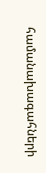համանախագահների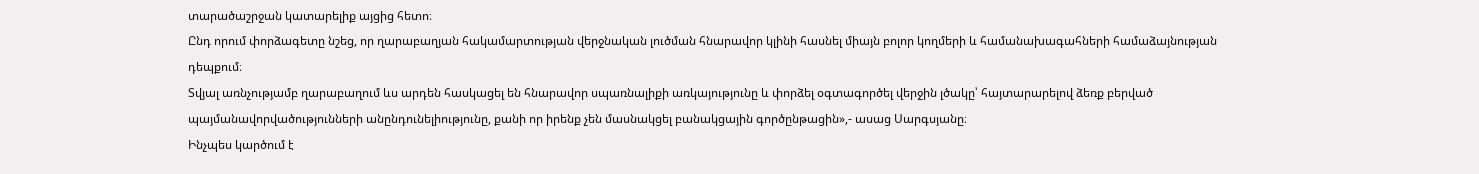տարածաշրջան կատարելիք այցից հետո։
Ընդ որում փորձագետը նշեց, որ ղարաբաղյան հակամարտության վերջնական լուծման հնարավոր կլինի հասնել միայն բոլոր կողմերի և համանախագահների համաձայնության դեպքում։
Տվյալ առնչությամբ ղարաբաղում ևս արդեն հասկացել են հնարավոր սպառնալիքի առկայությունը և փորձել օգտագործել վերջին լծակը՝ հայտարարելով ձեռք բերված պայմանավորվածությունների անընդունելիությունը, քանի որ իրենք չեն մասնակցել բանակցային գործընթացին»,- ասաց Սարգսյանը։
Ինչպես կարծում է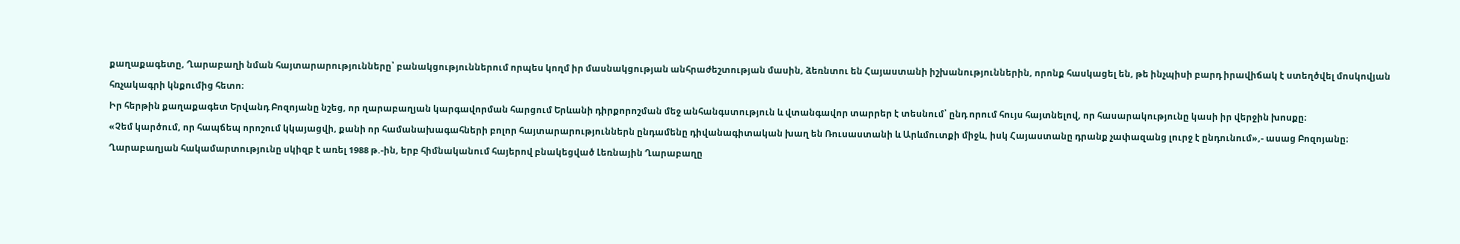քաղաքագետը, Ղարաբաղի նման հայտարարությունները՝ բանակցություններում որպես կողմ իր մասնակցության անհրաժեշտության մասին, ձեռնտու են Հայաստանի իշխանություններին, որոնք հասկացել են, թե ինչպիսի բարդ իրավիճակ է ստեղծվել մոսկովյան հռչակագրի կնքումից հետո։
Իր հերթին քաղաքագետ Երվանդ Բոզոյանը նշեց, որ ղարաբաղյան կարգավորման հարցում Երևանի դիրքորոշման մեջ անհանգստություն և վտանգավոր տարրեր է տեսնում՝ ընդ որում հույս հայտնելով, որ հասարակությունը կասի իր վերջին խոսքը։
«Չեմ կարծում, որ հապճեպ որոշում կկայացվի, քանի որ համանախագահների բոլոր հայտարարություններն ընդամենը դիվանագիտական խաղ են Ռուսաստանի և Արևմուտքի միջև, իսկ Հայաստանը դրանք չափազանց լուրջ է ընդունում»,- ասաց Բոզոյանը։
Ղարաբաղյան հակամարտությունը սկիզբ է առել 1988 թ.-ին, երբ հիմնականում հայերով բնակեցված Լեռնային Ղարաբաղը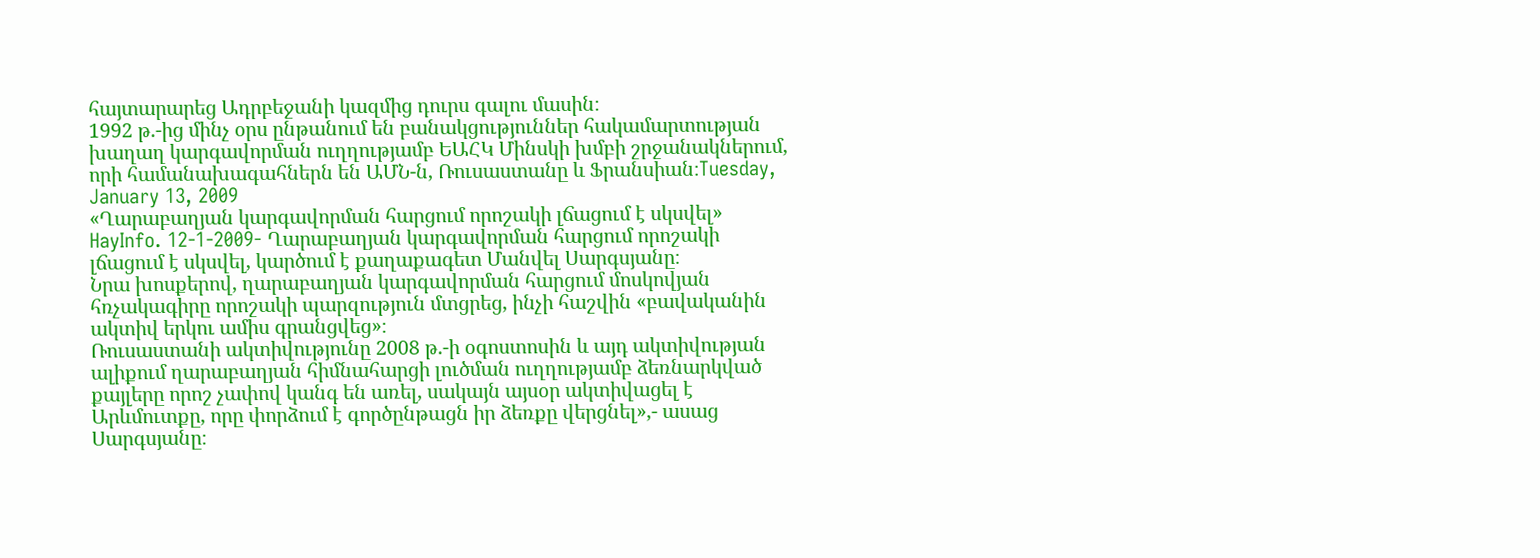հայտարարեց Ադրբեջանի կազմից դուրս գալու մասին։
1992 թ.-ից մինչ օրս ընթանում են բանակցություններ հակամարտության խաղաղ կարգավորման ուղղությամբ ԵԱՀԿ Մինսկի խմբի շրջանակներում, որի համանախագահներն են ԱՄՆ-ն, Ռուսաստանը և Ֆրանսիան։Tuesday, January 13, 2009
«Ղարաբաղյան կարգավորման հարցում որոշակի լճացում է սկսվել»
HayInfo. 12-1-2009- Ղարաբաղյան կարգավորման հարցում որոշակի լճացում է սկսվել, կարծում է քաղաքագետ Մանվել Սարգսյանը։
Նրա խոսքերով, ղարաբաղյան կարգավորման հարցում մոսկովյան հռչակագիրը որոշակի պարզություն մտցրեց, ինչի հաշվին «բավականին ակտիվ երկու ամիս գրանցվեց»։
Ռուսաստանի ակտիվությունը 2008 թ.-ի օգոստոսին և այդ ակտիվության ալիքում ղարաբաղյան հիմնահարցի լուծման ուղղությամբ ձեռնարկված քայլերը որոշ չափով կանգ են առել, սակայն այսօր ակտիվացել է Արևմուտքը, որը փորձում է գործընթացն իր ձեռքը վերցնել»,- ասաց Սարգսյանը։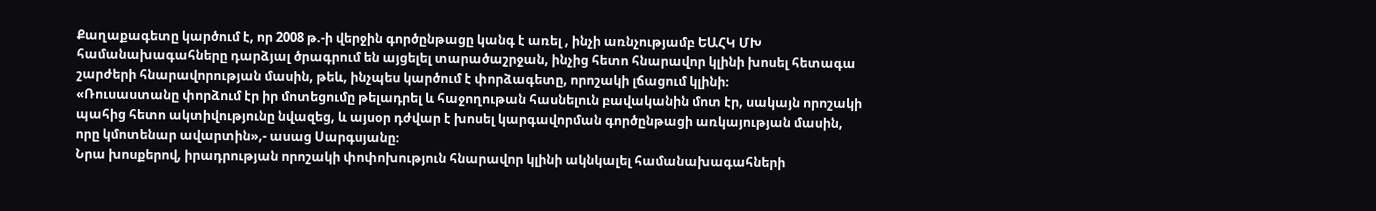Քաղաքագետը կարծում է, որ 2008 թ.-ի վերջին գործընթացը կանգ է առել , ինչի առնչությամբ ԵԱՀԿ ՄԽ համանախագահները դարձյալ ծրագրում են այցելել տարածաշրջան, ինչից հետո հնարավոր կլինի խոսել հետագա շարժերի հնարավորության մասին, թեև, ինչպես կարծում է փորձագետը, որոշակի լճացում կլինի։
«Ռուսաստանը փորձում էր իր մոտեցումը թելադրել և հաջողութան հասնելուն բավականին մոտ էր, սակայն որոշակի պահից հետո ակտիվությունը նվազեց, և այսօր դժվար է խոսել կարգավորման գործընթացի առկայության մասին, որը կմոտենար ավարտին»,- ասաց Սարգսյանը։
Նրա խոսքերով, իրադրության որոշակի փոփոխություն հնարավոր կլինի ակնկալել համանախագահների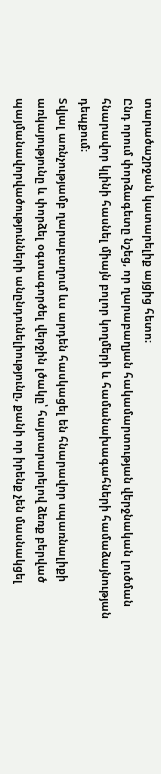տարածաշրջան կատարելիք այցից հետո։
Ընդ որում փորձագետը նշեց, որ ղարաբաղյան հակամարտության վերջնական լուծման հնարավոր կլինի հասնել միայն բոլոր կողմերի և համանախագահների համաձայնության դեպքում։
Տվյալ առնչությամբ ղարաբաղում ևս արդեն հասկացել են հնարավոր սպառնալիքի առկայությունը և փորձել օգտագործել վերջին լծակը՝ հայտարարելով ձեռք բերված պայմանավորվածությունների անընդունելիությունը, քանի որ իրենք չեն մասնակցել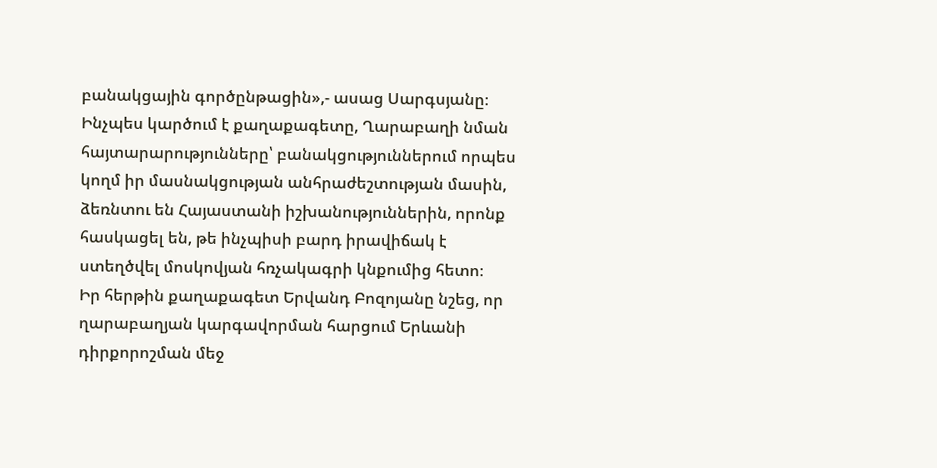բանակցային գործընթացին»,- ասաց Սարգսյանը։
Ինչպես կարծում է քաղաքագետը, Ղարաբաղի նման հայտարարությունները՝ բանակցություններում որպես կողմ իր մասնակցության անհրաժեշտության մասին, ձեռնտու են Հայաստանի իշխանություններին, որոնք հասկացել են, թե ինչպիսի բարդ իրավիճակ է ստեղծվել մոսկովյան հռչակագրի կնքումից հետո։
Իր հերթին քաղաքագետ Երվանդ Բոզոյանը նշեց, որ ղարաբաղյան կարգավորման հարցում Երևանի դիրքորոշման մեջ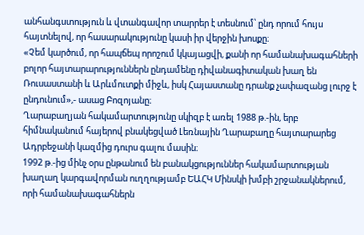անհանգստություն և վտանգավոր տարրեր է տեսնում՝ ընդ որում հույս հայտնելով, որ հասարակությունը կասի իր վերջին խոսքը։
«Չեմ կարծում, որ հապճեպ որոշում կկայացվի, քանի որ համանախագահների բոլոր հայտարարություններն ընդամենը դիվանագիտական խաղ են Ռուսաստանի և Արևմուտքի միջև, իսկ Հայաստանը դրանք չափազանց լուրջ է ընդունում»,- ասաց Բոզոյանը։
Ղարաբաղյան հակամարտությունը սկիզբ է առել 1988 թ.-ին, երբ հիմնականում հայերով բնակեցված Լեռնային Ղարաբաղը հայտարարեց Ադրբեջանի կազմից դուրս գալու մասին։
1992 թ.-ից մինչ օրս ընթանում են բանակցություններ հակամարտության խաղաղ կարգավորման ուղղությամբ ԵԱՀԿ Մինսկի խմբի շրջանակներում, որի համանախագահներն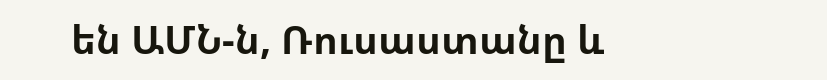են ԱՄՆ-ն, Ռուսաստանը և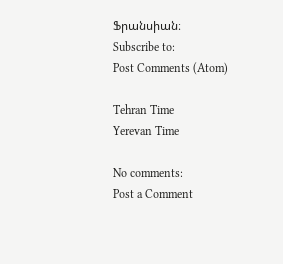Ֆրանսիան։
Subscribe to:
Post Comments (Atom)

Tehran Time
Yerevan Time

No comments:
Post a Comment